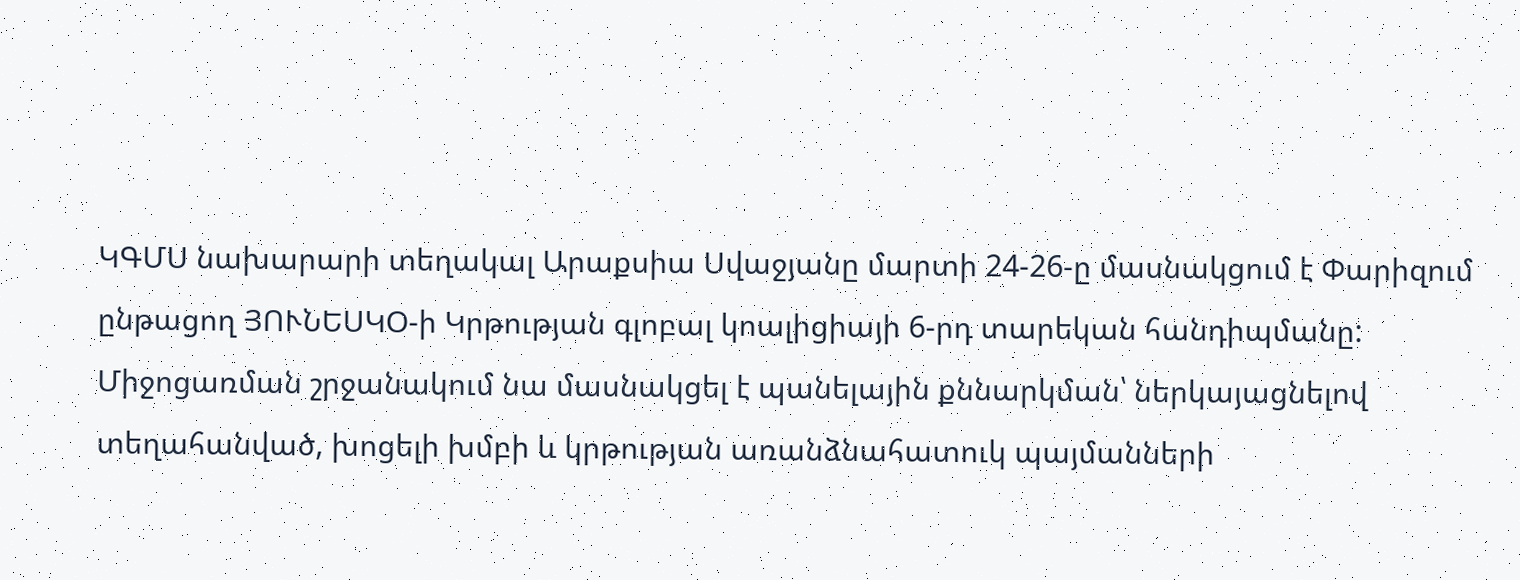ԿԳՄՍ նախարարի տեղակալ Արաքսիա Սվաջյանը մարտի 24-26-ը մասնակցում է Փարիզում ընթացող ՅՈՒՆԵՍԿՕ-ի Կրթության գլոբալ կոալիցիայի 6-րդ տարեկան հանդիպմանը:
Միջոցառման շրջանակում նա մասնակցել է պանելային քննարկման՝ ներկայացնելով տեղահանված, խոցելի խմբի և կրթության առանձնահատուկ պայմանների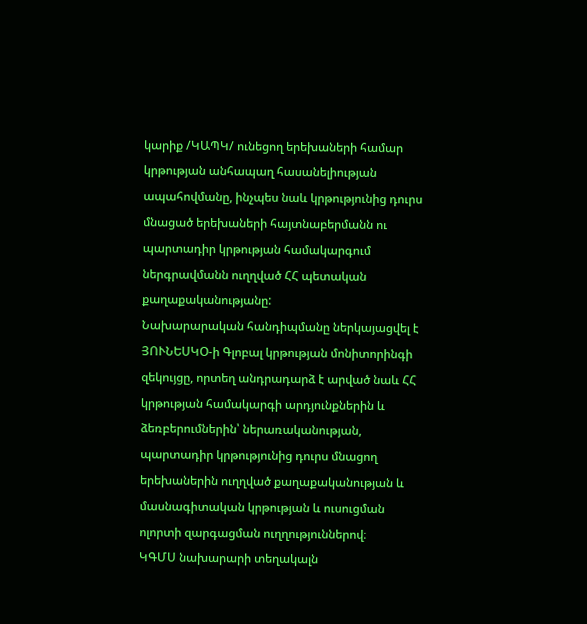կարիք /ԿԱՊԿ/ ունեցող երեխաների համար կրթության անհապաղ հասանելիության ապահովմանը, ինչպես նաև կրթությունից դուրս մնացած երեխաների հայտնաբերմանն ու պարտադիր կրթության համակարգում ներգրավմանն ուղղված ՀՀ պետական քաղաքականությանը:
Նախարարական հանդիպմանը ներկայացվել է ՅՈՒՆԵՍԿՕ-ի Գլոբալ կրթության մոնիտորինգի զեկույցը, որտեղ անդրադարձ է արված նաև ՀՀ կրթության համակարգի արդյունքներին և ձեռբերումներին՝ ներառականության, պարտադիր կրթությունից դուրս մնացող երեխաներին ուղղված քաղաքականության և մասնագիտական կրթության և ուսուցման ոլորտի զարգացման ուղղություններով։
ԿԳՄՍ նախարարի տեղակալն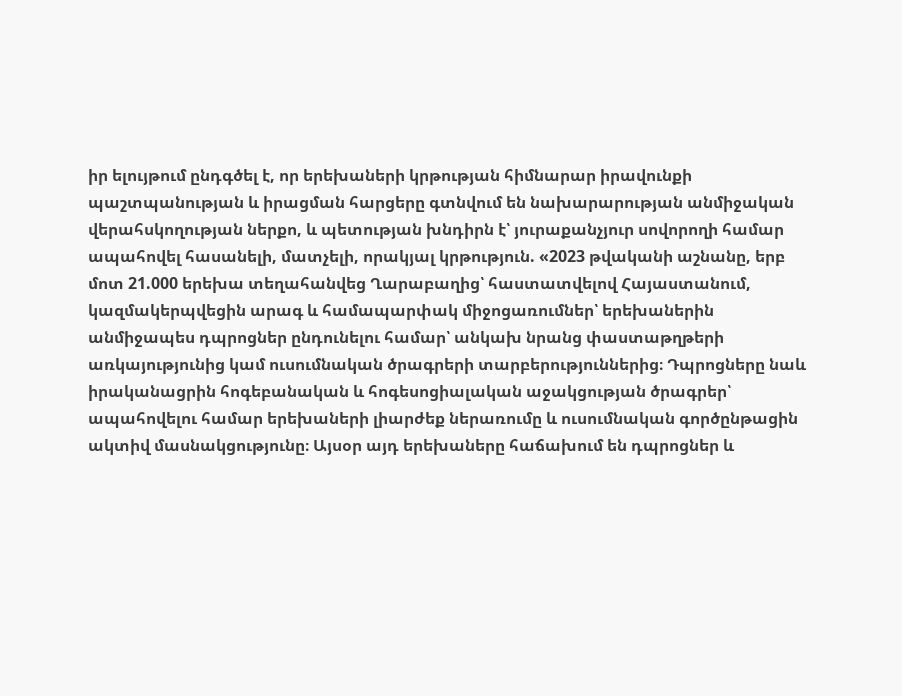իր ելույթում ընդգծել է, որ երեխաների կրթության հիմնարար իրավունքի պաշտպանության և իրացման հարցերը գտնվում են նախարարության անմիջական վերահսկողության ներքո, և պետության խնդիրն է՝ յուրաքանչյուր սովորողի համար ապահովել հասանելի, մատչելի, որակյալ կրթություն. «2023 թվականի աշնանը, երբ մոտ 21.000 երեխա տեղահանվեց Ղարաբաղից՝ հաստատվելով Հայաստանում, կազմակերպվեցին արագ և համապարփակ միջոցառումներ՝ երեխաներին անմիջապես դպրոցներ ընդունելու համար՝ անկախ նրանց փաստաթղթերի առկայությունից կամ ուսումնական ծրագրերի տարբերություններից։ Դպրոցները նաև իրականացրին հոգեբանական և հոգեսոցիալական աջակցության ծրագրեր՝ ապահովելու համար երեխաների լիարժեք ներառումը և ուսումնական գործընթացին ակտիվ մասնակցությունը։ Այսօր այդ երեխաները հաճախում են դպրոցներ և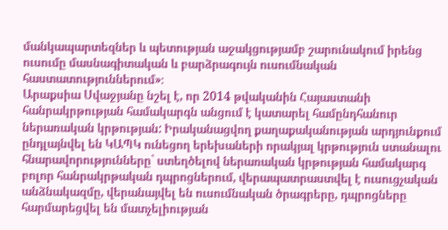մանկապարտեզներ և պետության աջակցությամբ շարունակում իրենց ուսումը մասնագիտական և բարձրագույն ուսումնական հաստատություններում»։
Արաքսիա Սվաջյանը նշել է, որ 2014 թվականին Հայաստանի հանրակրթության համակարգն անցում է կատարել համընդհանուր ներառական կրթության: Իրականացվող քաղաքականության արդյունքում ընդլայնվել են ԿԱՊԿ ունեցող երեխաների որակյալ կրթություն ստանալու հնարավորությունները` ստեղծելով ներառական կրթության համակարգ բոլոր հանրակրթական դպրոցներում, վերապատրաստվել է ուսուցչական անձնակազմը, վերանայվել են ուսումնական ծրագրերը, դպրոցները հարմարեցվել են մատչելիության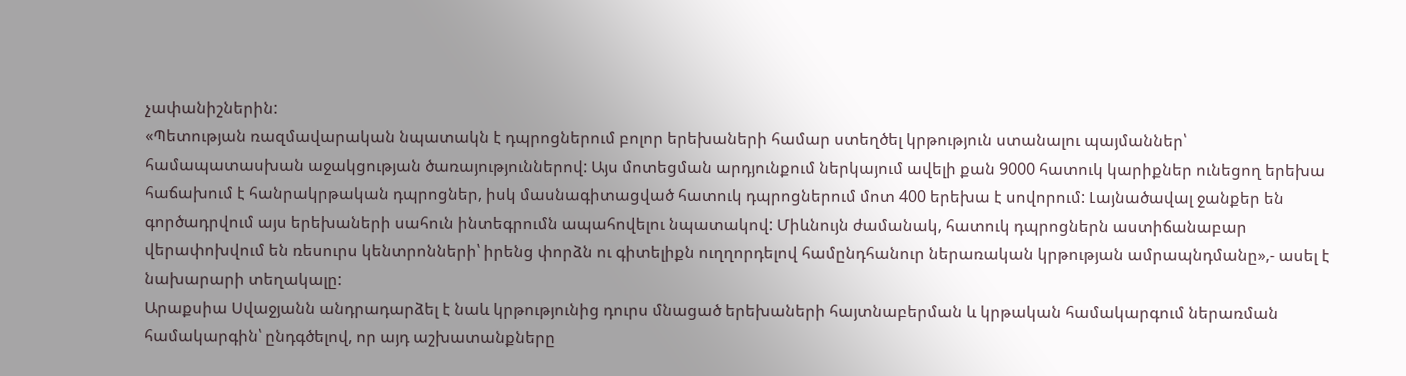չափանիշներին:
«Պետության ռազմավարական նպատակն է դպրոցներում բոլոր երեխաների համար ստեղծել կրթություն ստանալու պայմաններ՝ համապատասխան աջակցության ծառայություններով: Այս մոտեցման արդյունքում ներկայում ավելի քան 9000 հատուկ կարիքներ ունեցող երեխա հաճախում է հանրակրթական դպրոցներ, իսկ մասնագիտացված հատուկ դպրոցներում մոտ 400 երեխա է սովորում: Լայնածավալ ջանքեր են գործադրվում այս երեխաների սահուն ինտեգրումն ապահովելու նպատակով: Միևնույն ժամանակ, հատուկ դպրոցներն աստիճանաբար վերափոխվում են ռեսուրս կենտրոնների՝ իրենց փորձն ու գիտելիքն ուղղորդելով համընդհանուր ներառական կրթության ամրապնդմանը»,- ասել է նախարարի տեղակալը:
Արաքսիա Սվաջյանն անդրադարձել է նաև կրթությունից դուրս մնացած երեխաների հայտնաբերման և կրթական համակարգում ներառման համակարգին՝ ընդգծելով, որ այդ աշխատանքները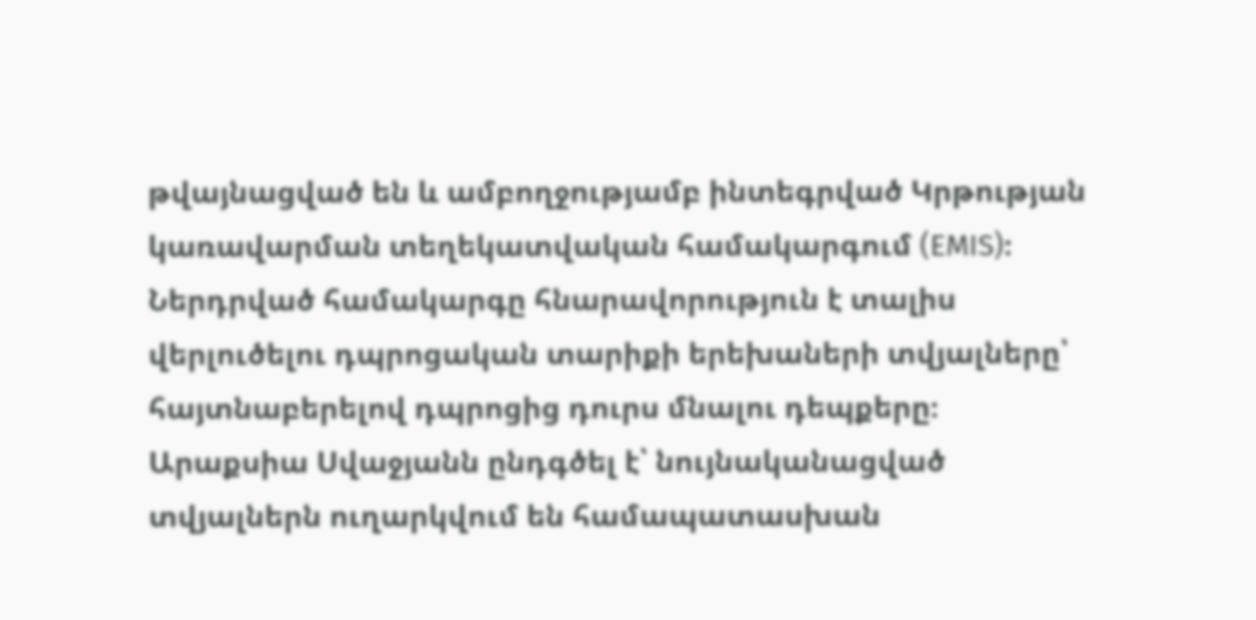թվայնացված են և ամբողջությամբ ինտեգրված Կրթության կառավարման տեղեկատվական համակարգում (EMIS)։ Ներդրված համակարգը հնարավորություն է տալիս վերլուծելու դպրոցական տարիքի երեխաների տվյալները՝ հայտնաբերելով դպրոցից դուրս մնալու դեպքերը։ Արաքսիա Սվաջյանն ընդգծել է՝ նույնականացված տվյալներն ուղարկվում են համապատասխան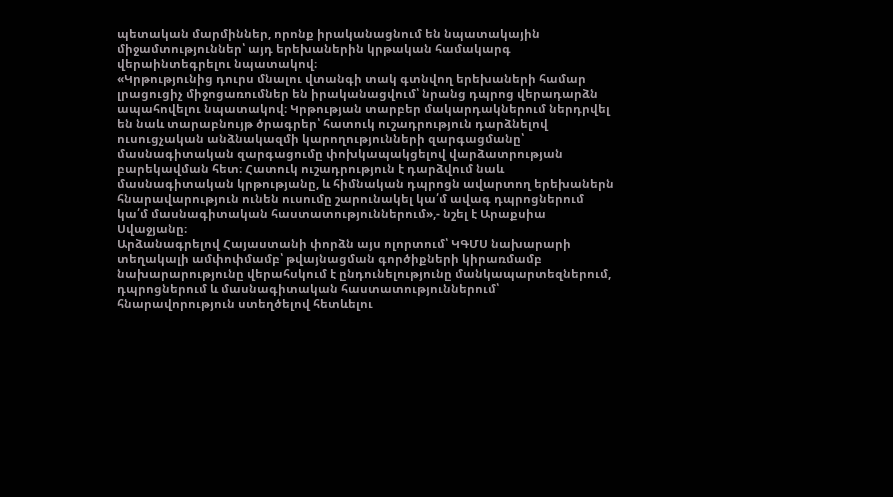պետական մարմիններ, որոնք իրականացնում են նպատակային միջամտություններ՝ այդ երեխաներին կրթական համակարգ վերաինտեգրելու նպատակով։
«Կրթությունից դուրս մնալու վտանգի տակ գտնվող երեխաների համար լրացուցիչ միջոցառումներ են իրականացվում՝ նրանց դպրոց վերադարձն ապահովելու նպատակով։ Կրթության տարբեր մակարդակներում ներդրվել են նաև տարաբնույթ ծրագրեր՝ հատուկ ուշադրություն դարձնելով ուսուցչական անձնակազմի կարողությունների զարգացմանը՝ մասնագիտական զարգացումը փոխկապակցելով վարձատրության բարեկավման հետ։ Հատուկ ուշադրություն է դարձվում նաև մասնագիտական կրթությանը, և հիմնական դպրոցն ավարտող երեխաներն հնարավարություն ունեն ուսումը շարունակել կա՛մ ավագ դպրոցներում կա՛մ մասնագիտական հաստատություններում»,- նշել է Արաքսիա Սվաջյանը։
Արձանագրելով Հայաստանի փորձն այս ոլորտում՝ ԿԳՄՍ նախարարի տեղակալի ամփոփմամբ՝ թվայնացման գործիքների կիրառմամբ նախարարությունը վերահսկում է ընդունելությունը մանկապարտեզներում, դպրոցներում և մասնագիտական հաստատություններում՝ հնարավորություն ստեղծելով հետևելու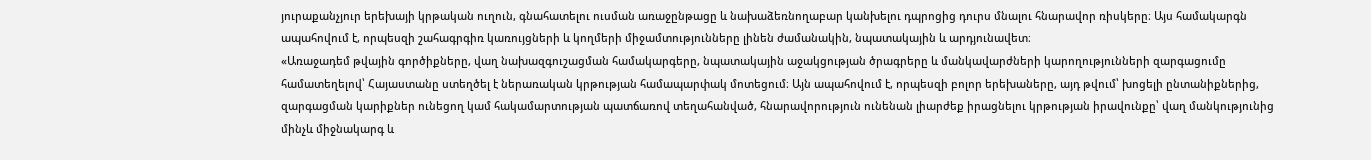յուրաքանչյուր երեխայի կրթական ուղուն, գնահատելու ուսման առաջընթացը և նախաձեռնողաբար կանխելու դպրոցից դուրս մնալու հնարավոր ռիսկերը։ Այս համակարգն ապահովում է, որպեսզի շահագրգիռ կառույցների և կողմերի միջամտությունները լինեն ժամանակին, նպատակային և արդյունավետ։
«Առաջադեմ թվային գործիքները, վաղ նախազգուշացման համակարգերը, նպատակային աջակցության ծրագրերը և մանկավարժների կարողությունների զարգացումը համատեղելով՝ Հայաստանը ստեղծել է ներառական կրթության համապարփակ մոտեցում։ Այն ապահովում է, որպեսզի բոլոր երեխաները, այդ թվում՝ խոցելի ընտանիքներից, զարգացման կարիքներ ունեցող կամ հակամարտության պատճառով տեղահանված, հնարավորություն ունենան լիարժեք իրացնելու կրթության իրավունքը՝ վաղ մանկությունից մինչև միջնակարգ և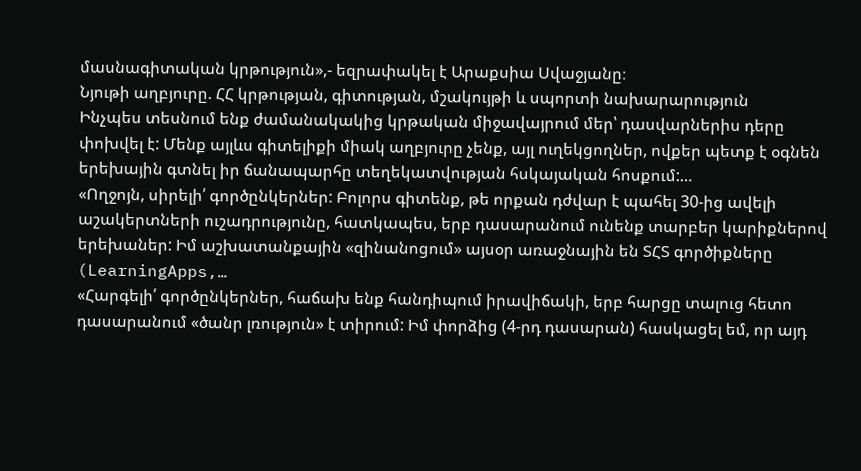մասնագիտական կրթություն»,- եզրափակել է Արաքսիա Սվաջյանը։
Նյութի աղբյուրը. ՀՀ կրթության, գիտության, մշակույթի և սպորտի նախարարություն
Ինչպես տեսնում ենք ժամանակակից կրթական միջավայրում մեր՝ դասվարներիս դերը փոխվել է: Մենք այլևս գիտելիքի միակ աղբյուրը չենք, այլ ուղեկցողներ, ովքեր պետք է օգնեն երեխային գտնել իր ճանապարհը տեղեկատվության հսկայական հոսքում:…
«Ողջոյն, սիրելի՛ գործընկերներ: Բոլորս գիտենք, թե որքան դժվար է պահել 30-ից ավելի աշակերտների ուշադրությունը, հատկապես, երբ դասարանում ունենք տարբեր կարիքներով երեխաներ: Իմ աշխատանքային «զինանոցում» այսօր առաջնային են ՏՀՏ գործիքները (LearningApps,…
«Հարգելի՛ գործընկերներ, հաճախ ենք հանդիպում իրավիճակի, երբ հարցը տալուց հետո դասարանում «ծանր լռություն» է տիրում: Իմ փորձից (4-րդ դասարան) հասկացել եմ, որ այդ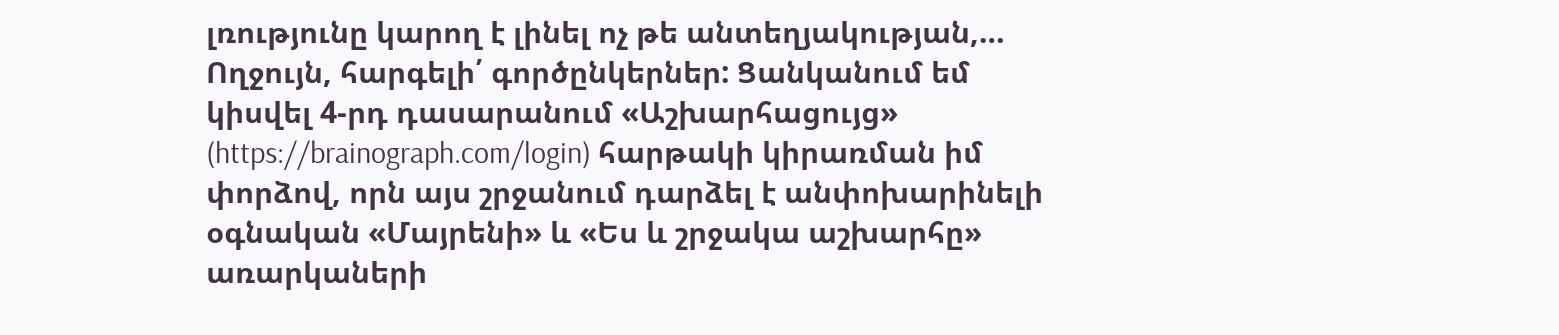լռությունը կարող է լինել ոչ թե անտեղյակության,…
Ողջույն, հարգելի՛ գործընկերներ: Ցանկանում եմ կիսվել 4-րդ դասարանում «Աշխարհացույց» (https://brainograph.com/login) հարթակի կիրառման իմ փորձով, որն այս շրջանում դարձել է անփոխարինելի օգնական «Մայրենի» և «Ես և շրջակա աշխարհը» առարկաների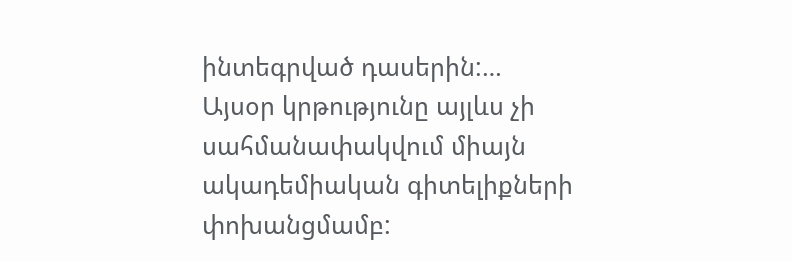ինտեգրված դասերին:…
Այսօր կրթությունը այլևս չի սահմանափակվում միայն ակադեմիական գիտելիքների փոխանցմամբ: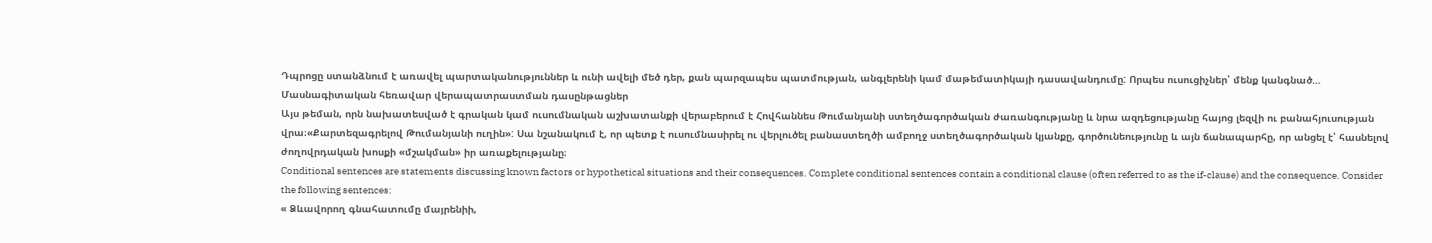Դպրոցը ստանձնում է առավել պարտականություններ և ունի ավելի մեծ դեր, քան պարզապես պատմության, անգլերենի կամ մաթեմատիկայի դասավանդումը: Որպես ուսուցիչներ՝ մենք կանգնած…
Մասնագիտական հեռավար վերապատրաստման դասընթացներ
Այս թեման, որն նախատեսված է գրական կամ ուսումնական աշխատանքի վերաբերում է Հովհաննես Թումանյանի ստեղծագործական ժառանգությանը և նրա ազդեցությանը հայոց լեզվի ու բանահյուսության վրա։«Քարտեզագրելով Թումանյանի ուղին»: Սա նշանակում է, որ պետք է ուսումնասիրել ու վերլուծել բանաստեղծի ամբողջ ստեղծագործական կյանքը, գործունեությունը և այն ճանապարհը, որ անցել է՝ հասնելով ժողովրդական խոսքի «մշակման» իր առաքելությանը։
Conditional sentences are statements discussing known factors or hypothetical situations and their consequences. Complete conditional sentences contain a conditional clause (often referred to as the if-clause) and the consequence. Consider the following sentences:
« Ձևավորող գնահատումը մայրենիի,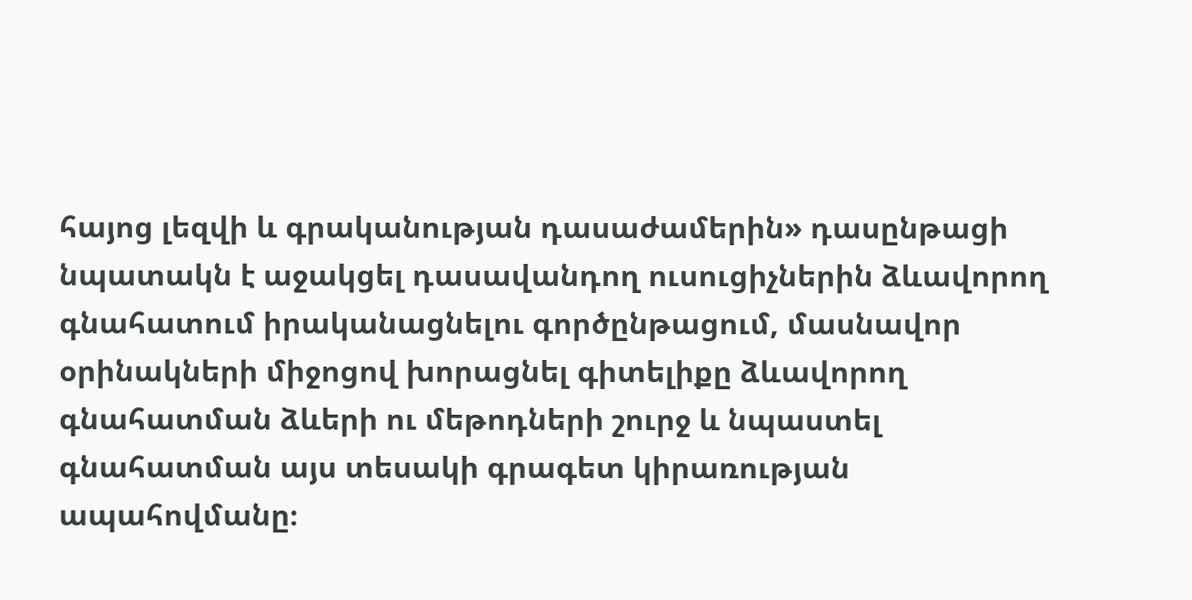հայոց լեզվի և գրականության դասաժամերին» դասընթացի նպատակն է աջակցել դասավանդող ուսուցիչներին ձևավորող գնահատում իրականացնելու գործընթացում, մասնավոր օրինակների միջոցով խորացնել գիտելիքը ձևավորող գնահատման ձևերի ու մեթոդների շուրջ և նպաստել գնահատման այս տեսակի գրագետ կիրառության ապահովմանը։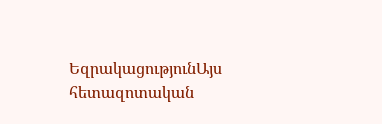ԵզրակացությունԱյս հետազոտական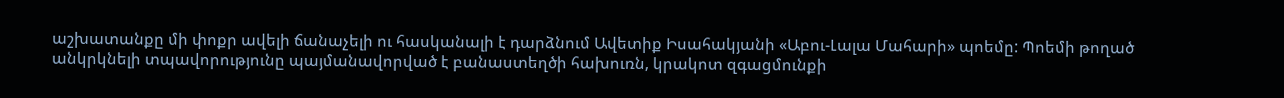աշխատանքը մի փոքր ավելի ճանաչելի ու հասկանալի է դարձնում Ավետիք Իսահակյանի «Աբու-Լալա Մահարի» պոեմը: Պոեմի թողած անկրկնելի տպավորությունը պայմանավորված է բանաստեղծի հախուռն, կրակոտ զգացմունքի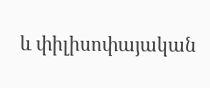և փիլիսոփայական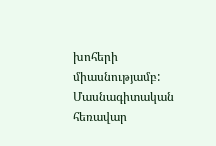խոհերի միասնությամբ:
Մասնագիտական հեռավար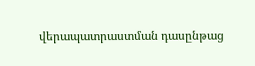վերապատրաստման դասընթաց